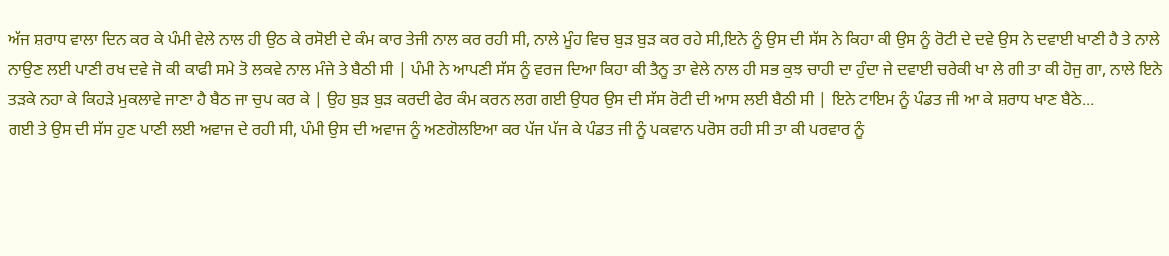ਅੱਜ ਸ਼ਰਾਧ ਵਾਲਾ ਦਿਨ ਕਰ ਕੇ ਪੰਮੀ ਵੇਲੇ ਨਾਲ ਹੀ ਉਠ ਕੇ ਰਸੋਈ ਦੇ ਕੰਮ ਕਾਰ ਤੇਜੀ ਨਾਲ ਕਰ ਰਹੀ ਸੀ, ਨਾਲੇ ਮੂੰਹ ਵਿਚ ਬੁੜ ਬੁੜ ਕਰ ਰਹੇ ਸੀ,ਇਨੇ ਨੂੰ ਉਸ ਦੀ ਸੱਸ ਨੇ ਕਿਹਾ ਕੀ ਉਸ ਨੂੰ ਰੋਟੀ ਦੇ ਦਵੇ ਉਸ ਨੇ ਦਵਾਈ ਖਾਣੀ ਹੈ ਤੇ ਨਾਲੇ ਨਾਉਣ ਲਈ ਪਾਣੀ ਰਖ ਦਵੇ ਜੋ ਕੀ ਕਾਫੀ ਸਮੇ ਤੋ ਲਕਵੇ ਨਾਲ ਮੰਜੇ ਤੇ ਬੈਠੀ ਸੀ | ਪੰਮੀ ਨੇ ਆਪਣੀ ਸੱਸ ਨੂੰ ਵਰਜ ਦਿਆ ਕਿਹਾ ਕੀ ਤੈਨੂ ਤਾ ਵੇਲੇ ਨਾਲ ਹੀ ਸਭ ਕੁਝ ਚਾਹੀ ਦਾ ਹੁੰਦਾ ਜੇ ਦਵਾਈ ਚਰੇਕੀ ਖਾ ਲੇ ਗੀ ਤਾ ਕੀ ਹੋਜੁ ਗਾ, ਨਾਲੇ ਇਨੇ ਤੜਕੇ ਨਹਾ ਕੇ ਕਿਹੜੇ ਮੁਕਲਾਵੇ ਜਾਣਾ ਹੈ ਬੈਠ ਜਾ ਚੁਪ ਕਰ ਕੇ | ਉਹ ਬੁੜ ਬੁੜ ਕਰਦੀ ਫੇਰ ਕੰਮ ਕਰਨ ਲਗ ਗਈ ਉਧਰ ਉਸ ਦੀ ਸੱਸ ਰੋਟੀ ਦੀ ਆਸ ਲਈ ਬੈਠੀ ਸੀ | ਇਨੇ ਟਾਇਮ ਨੂੰ ਪੰਡਤ ਜੀ ਆ ਕੇ ਸ਼ਰਾਧ ਖਾਣ ਬੈਠੇ...
ਗਈ ਤੇ ਉਸ ਦੀ ਸੱਸ ਹੁਣ ਪਾਣੀ ਲਈ ਅਵਾਜ ਦੇ ਰਹੀ ਸੀ, ਪੰਮੀ ਉਸ ਦੀ ਅਵਾਜ ਨੂੰ ਅਣਗੋਲਇਆ ਕਰ ਪੱਜ ਪੱਜ ਕੇ ਪੰਡਤ ਜੀ ਨੂੰ ਪਕਵਾਨ ਪਰੋਸ ਰਹੀ ਸੀ ਤਾ ਕੀ ਪਰਵਾਰ ਨੂੰ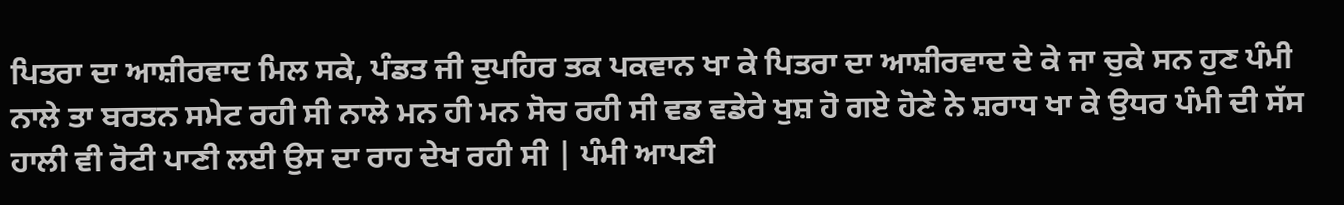ਪਿਤਰਾ ਦਾ ਆਸ਼ੀਰਵਾਦ ਮਿਲ ਸਕੇ, ਪੰਡਤ ਜੀ ਦੁਪਹਿਰ ਤਕ ਪਕਵਾਨ ਖਾ ਕੇ ਪਿਤਰਾ ਦਾ ਆਸ਼ੀਰਵਾਦ ਦੇ ਕੇ ਜਾ ਚੁਕੇ ਸਨ ਹੁਣ ਪੰਮੀ ਨਾਲੇ ਤਾ ਬਰਤਨ ਸਮੇਟ ਰਹੀ ਸੀ ਨਾਲੇ ਮਨ ਹੀ ਮਨ ਸੋਚ ਰਹੀ ਸੀ ਵਡ ਵਡੇਰੇ ਖੁਸ਼ ਹੋ ਗਏ ਹੋਣੇ ਨੇ ਸ਼ਰਾਧ ਖਾ ਕੇ ਉਧਰ ਪੰਮੀ ਦੀ ਸੱਸ ਹਾਲੀ ਵੀ ਰੋਟੀ ਪਾਣੀ ਲਈ ਉਸ ਦਾ ਰਾਹ ਦੇਖ ਰਹੀ ਸੀ | ਪੰਮੀ ਆਪਣੀ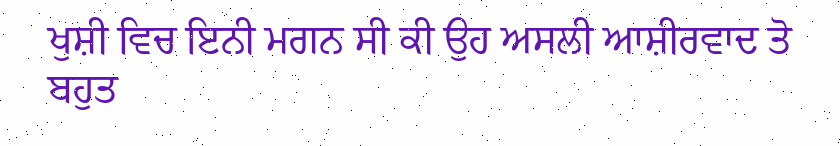ਖੁਸ਼ੀ ਵਿਚ ਇਨੀ ਮਗਨ ਸੀ ਕੀ ਉਹ ਅਸਲੀ ਆਸ਼ੀਰਵਾਦ ਤੋ ਬਹੁਤ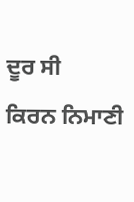ਦੂਰ ਸੀ
ਕਿਰਨ ਨਿਮਾਣੀ